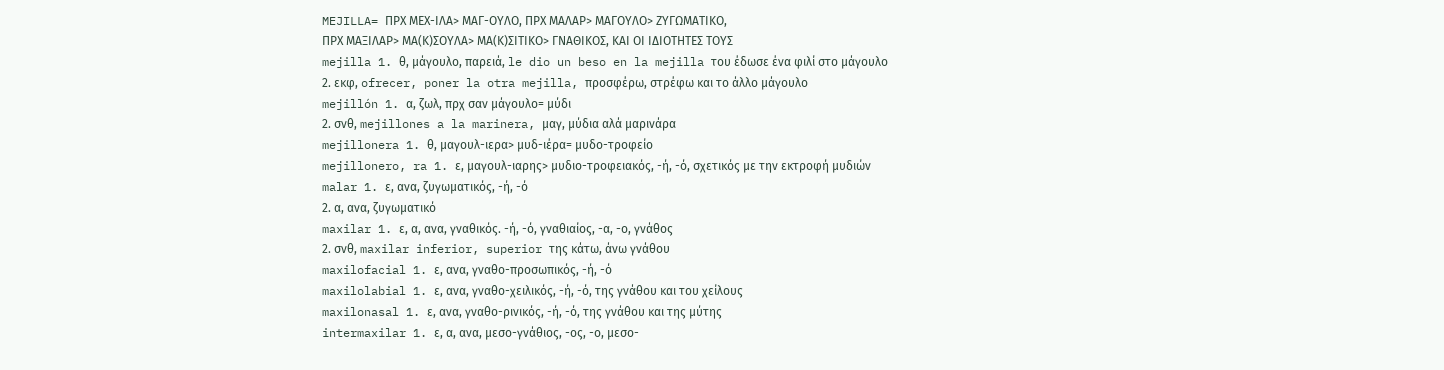MEJILLA= ΠΡΧ ΜΕΧ-ΙΛΑ> ΜΑΓ-ΟΥΛΟ, ΠΡΧ ΜΑΛΑΡ> ΜΑΓΟΥΛΟ> ΖΥΓΩΜΑΤΙΚΟ,
ΠΡΧ ΜΑΞΙΛΑΡ> ΜΑ(Κ)ΣΟΥΛΑ> ΜΑ(Κ)ΣΙΤΙΚΟ> ΓΝΑΘΙΚΟΣ, ΚΑΙ ΟΙ ΙΔΙΟΤΗΤΕΣ ΤΟΥΣ
mejilla 1. θ, μάγουλο, παρειά, le dio un beso en la mejilla του έδωσε ένα φιλί στο μάγουλο
2. εκφ, ofrecer, poner la otra mejilla, προσφέρω, στρέφω και το άλλο μάγουλο
mejillón 1. α, ζωλ, πρχ σαν μάγουλο= μύδι
2. σνθ, mejillones a la marinera, μαγ, μύδια αλά μαρινάρα
mejillonera 1. θ, μαγουλ-ιερα> μυδ-ιέρα= μυδο-τροφείο
mejillonero, ra 1. ε, μαγουλ-ιαρης> μυδιο-τροφειακός, -ή, -ό, σχετικός με την εκτροφή μυδιών
malar 1. ε, ανα, ζυγωματικός, -ή, -ό
2. α, ανα, ζυγωματικό
maxilar 1. ε, α, ανα, γναθικός. -ή, -ό, γναθιαίος, -α, -ο, γνάθος
2. σνθ, maxilar inferior, superior της κάτω, άνω γνάθου
maxilofacial 1. ε, ανα, γναθο-προσωπικός, -ή, -ό
maxilolabial 1. ε, ανα, γναθο-χειλικός, -ή, -ό, της γνάθου και του χείλους
maxilonasal 1. ε, ανα, γναθο-ρινικός, -ή, -ό, της γνάθου και της μύτης
intermaxilar 1. ε, α, ανα, μεσο-γνάθιος, -ος, -ο, μεσο-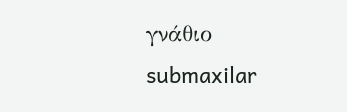γνάθιο
submaxilar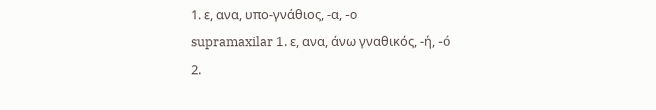1. ε, ανα, υπο-γνάθιος, -α, -o
supramaxilar 1. ε, ανα, άνω γναθικός, -ή, -ó
2.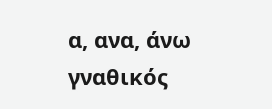α, ανα, άνω γναθικός